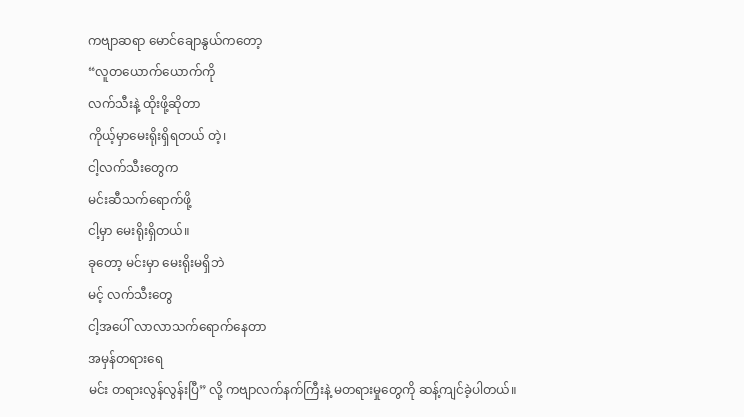ကဗျာဆရာ မောင်ချောနွယ်ကတော့
“လူတယောက်ယောက်ကို
လက်သီးနဲ့ ထိုးဖို့ဆိုတာ
ကိုယ့်မှာမေးရိုးရှိရတယ် တဲ့၊
ငါ့လက်သီးတွေက
မင်းဆီသက်ရောက်ဖို့
ငါ့မှာ မေးရိုးရှိတယ်။
ခုတော့ မင်းမှာ မေးရိုးမရှိဘဲ
မင့် လက်သီးတွေ
ငါ့အပေါ် လာလာသက်ရောက်နေတာ
အမှန်တရားရေ
မင်း တရားလွန်လွန်းပြီ” လို့ ကဗျာလက်နက်ကြီးနဲ့ မတရားမှုတွေကို ဆန့်ကျင်ခဲ့ပါတယ်။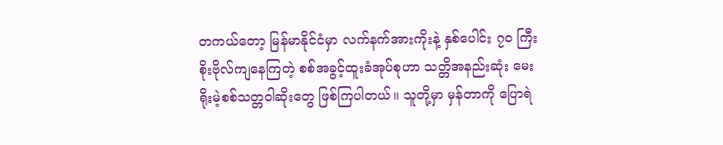တကယ်တော့ မြန်မာနိုင်ငံမှာ လက်နက်အားကိုးနဲ့ နှစ်ပေါင်း ၇၀ ကြီးစိုးဗိုလ်ကျနေကြတဲ့ စစ်အခွင့်ထူးခံအုပ်စုဟာ သတ္တိအနည်းဆုံး မေးရိုးမဲ့စစ်သတ္တဝါဆိုးတွေ ဖြစ်ကြပါတယ်။ သူတို့မှာ မှန်တာကို ပြောရဲ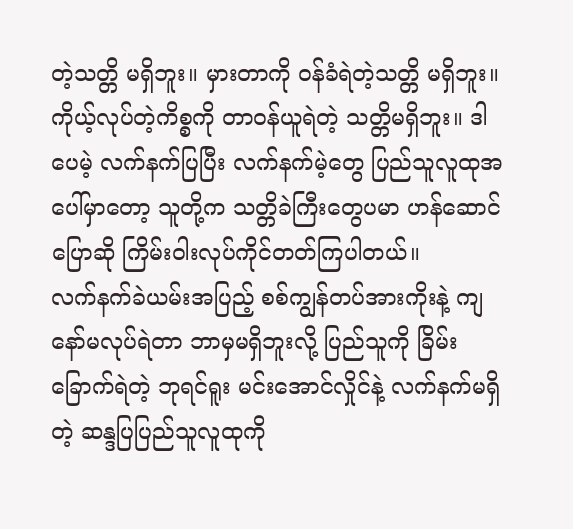တဲ့သတ္တိ မရှိဘူး။ မှားတာကို ဝန်ခံရဲတဲ့သတ္တိ မရှိဘူး။ ကိုယ့်လုပ်တဲ့ကိစ္စကို တာဝန်ယူရဲတဲ့ သတ္တိမရှိဘူး။ ဒါပေမဲ့ လက်နက်ပြပြီး လက်နက်မဲ့တွေ ပြည်သူလူထုအပေါ်မှာတော့ သူတို့က သတ္တိခဲကြီးတွေပမာ ဟန်ဆောင်ပြောဆို ကြိမ်းဝါးလုပ်ကိုင်တတ်ကြပါတယ်။
လက်နက်ခဲယမ်းအပြည့် စစ်ကျွန်တပ်အားကိုးနဲ့ ကျနော်မလုပ်ရဲတာ ဘာမှမရှိဘူးလို့ ပြည်သူကို ခြိမ်းခြောက်ရဲတဲ့ ဘုရင်ရူး မင်းအောင်လှိုင်နဲ့ လက်နက်မရှိတဲ့ ဆန္ဒပြပြည်သူလူထုကို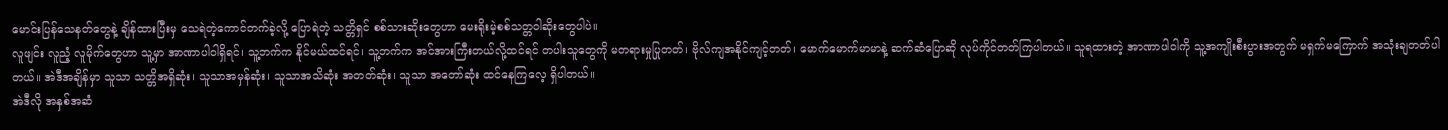မောင်းပြန်သေနတ်တွေနဲ့ ချိန်ထားပြီးမှ သေရဲတဲ့ကောင်တက်ခဲ့လို့ ပြောရဲတဲ့ သတ္တိရှင် စစ်သားဆိုးတွေဟာ မေးရိုးမဲ့စစ်သတ္တဝါဆိုးတွေပါပဲ။
လူဖျင်း လူညံ့ လူမိုက်တွေဟာ သူ့မှာ အာဏာပါဝါရှိရင်၊ သူ့ဘက်က နိုင်မယ်ထင်ရင်၊ သူ့ဘက်က အင်အားကြီးတယ်လို့ထင်ရင် တပါးသူတွေကို မတရားမှုပြုတတ်၊ ဗိုလ်ကျအနိုင်ကျင့်တတ်၊ မောက်မောက်မာမာနဲ့ ဆက်ဆံပြောဆို လုပ်ကိုင်တတ်ကြပါတယ်။ သူရထားတဲ့ အာဏာပါဝါကို သူ့အကျိုးစီးပွားအတွက် မရှက်မကြောက် အသုံးချတတ်ပါတယ်။ အဲဒီအချိန်မှာ သူသာ သတ္တိအရှိဆုံး၊ သူသာအမှန်ဆုံး၊ သူသာအသိဆုံး အတတ်ဆုံး၊ သူသာ အတော်ဆုံး ထင်နေကြလေ့ ရှိပါတယ်။
အဲဒီလို အနှစ်အဆံ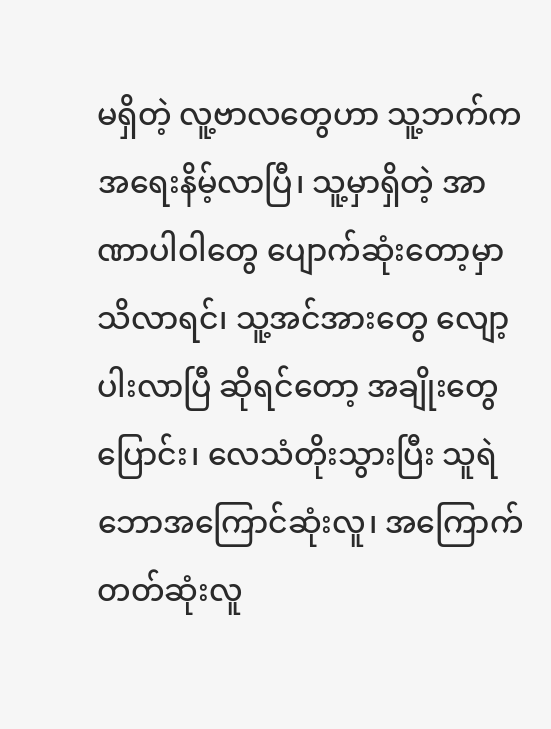မရှိတဲ့ လူ့ဗာလတွေဟာ သူ့ဘက်က အရေးနိမ့်လာပြီ၊ သူ့မှာရှိတဲ့ အာဏာပါဝါတွေ ပျောက်ဆုံးတော့မှာသိလာရင်၊ သူ့အင်အားတွေ လျော့ပါးလာပြီ ဆိုရင်တော့ အချိုးတွေပြောင်း၊ လေသံတိုးသွားပြီး သူရဲဘောအကြောင်ဆုံးလူ၊ အကြောက်တတ်ဆုံးလူ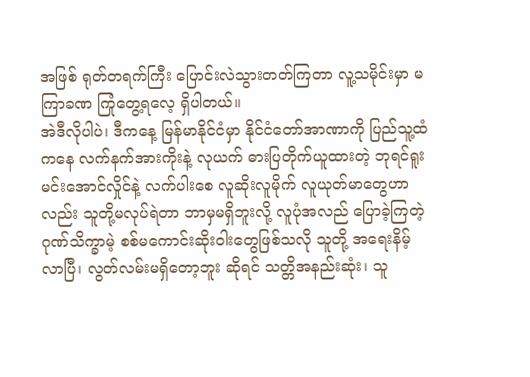အဖြစ် ရုတ်တရက်ကြီး ပြောင်းလဲသွားတတ်ကြတာ လူ့သမိုင်းမှာ မကြာခဏ ကြုံတွေ့ရလေ့ ရှိပါတယ်။
အဲဒီလိုပါပဲ၊ ဒီကနေ့ မြန်မာနိုင်ငံမှာ နိုင်ငံတော်အာဏာကို ပြည်သူ့ထံကနေ လက်နက်အားကိုးနဲ့ လုယက် ဓားပြတိုက်ယူထားတဲ့ ဘုရင်ရူး မင်းအောင်လှိုင်နဲ့ လက်ပါးစေ လူဆိုးလူမိုက် လူယုတ်မာတွေဟာလည်း သူတို့မလုပ်ရဲတာ ဘာမှမရှိဘူးလို့ လူပုံအလည် ပြောခဲ့ကြတဲ့ ဂုဏ်သိက္ခာမဲ့ စစ်မကောင်းဆိုးဝါးတွေဖြစ်သလို သူတို့ အရေးနိမ့်လာပြီ၊ လွတ်လမ်းမရှိတော့ဘူး ဆိုရင် သတ္တိအနည်းဆုံး၊ သူ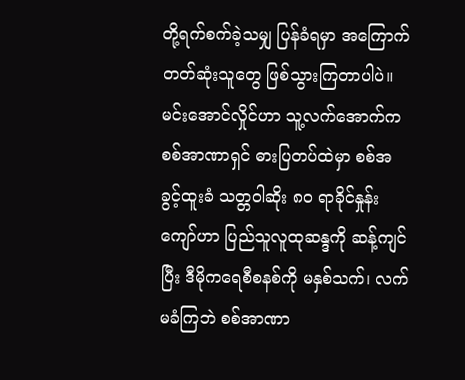တို့ရက်စက်ခဲ့သမျှ ပြန်ခံရမှာ အကြောက်တတ်ဆုံးသူတွေ ဖြစ်သွားကြတာပါပဲ။
မင်းအောင်လှိုင်ဟာ သူ့လက်အောက်က စစ်အာဏာရှင် ဓားပြတပ်ထဲမှာ စစ်အခွင့်ထူးခံ သတ္တဝါဆိုး ၈၀ ရာခိုင်နှုန်းကျော်ဟာ ပြည်သူလူထုဆန္ဒကို ဆန့်ကျင်ပြီး ဒီမိုကရေစီစနစ်ကို မနှစ်သက်၊ လက်မခံကြဘဲ စစ်အာဏာ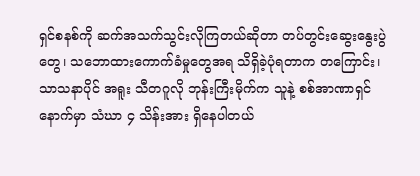ရှင်စနစ်ကို ဆက်အသက်သွင်းလိုကြတယ်ဆိုတာ တပ်တွင်းဆွေးနွေးပွဲတွေ၊ သဘောထားကောက်ခံမှုတွေအရ သိရှိခဲ့ပုံရတာက တကြောင်း၊ သာသနာပိုင် အရူး သီတဂူလို ဘုန်းကြီးမိုက်က သူနဲ့ စစ်အာဏာရှင်နောက်မှာ သံဃာ ၄ သိန်းအား ရှိနေပါတယ်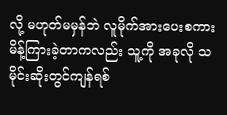လို့ မဟုတ်မမှန်ဘဲ လူမိုက်အားပေးစကား မိန့်ကြားခဲ့တာကလည်း သူ့ကို အခုလို သမိုင်းဆိုးတွင်ကျန်ရစ်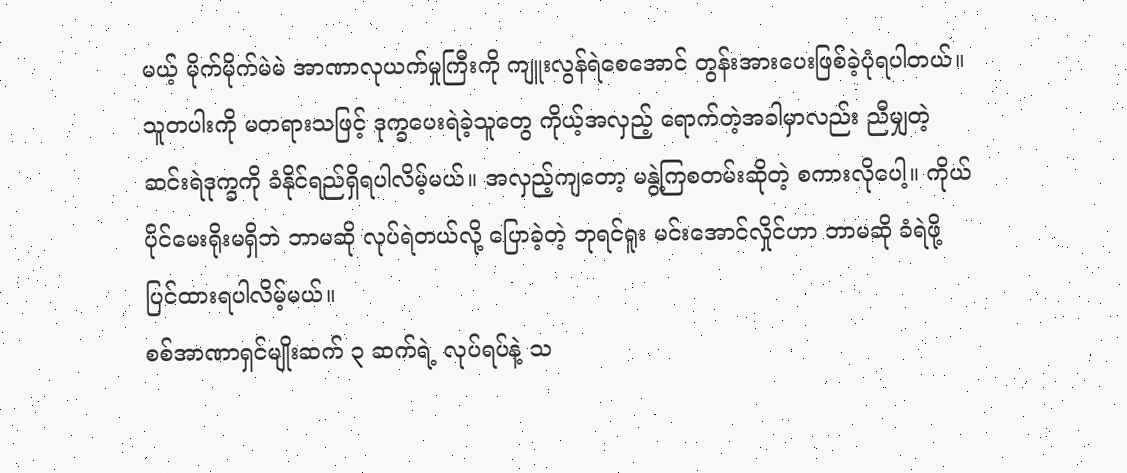မယ့် မိုက်မိုက်မဲမဲ အာဏာလုယက်မှုကြီးကို ကျူးလွန်ရဲစေအောင် တွန်းအားပေးဖြစ်ခဲ့ပုံရပါတယ်။
သူတပါးကို မတရားသဖြင့် ဒုက္ခပေးရဲခဲ့သူတွေ ကိုယ့်အလှည့် ရောက်တဲ့အခါမှာလည်း ညီမျှတဲ့ ဆင်းရဲဒုက္ခကို ခံနိုင်ရည်ရှိရပါလိမ့်မယ်။ အလှည့်ကျတော့ မနွဲ့ကြစတမ်းဆိုတဲ့ စကားလိုပေါ့။ ကိုယ်ပိုင်မေးရိုးမရှိဘဲ ဘာမဆို လုပ်ရဲတယ်လို့ ပြောခဲ့တဲ့ ဘုရင်ရူး မင်းအောင်လှိုင်ဟာ ဘာမဆို ခံရဲဖို့ ပြင်ထားရပါလိမ့်မယ်။
စစ်အာဏာရှင်မျိုးဆက် ၃ ဆက်ရဲ့ လုပ်ရပ်နဲ့ သ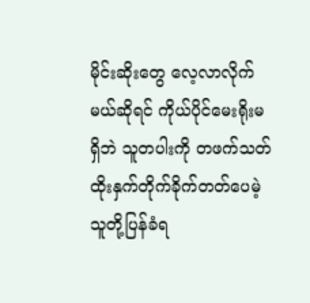မိုင်းဆိုးတွေ လေ့လာလိုက်မယ်ဆိုရင် ကိုယ်ပိုင်မေးရိုးမရှိဘဲ သူတပါးကို တဖက်သတ် ထိုးနှက်တိုက်ခိုက်တတ်ပေမဲ့ သူတို့ပြန်ခံရ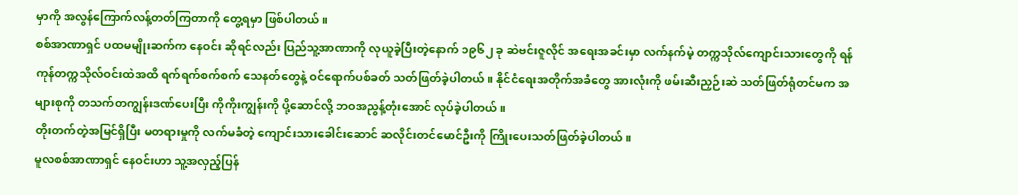မှာကို အလွန်ကြောက်လန့်တတ်ကြတာကို တွေ့ရမှာ ဖြစ်ပါတယ်။
စစ်အာဏာရှင် ပထမမျိုးဆက်က နေဝင်း ဆိုရင်လည်း ပြည်သူ့အာဏာကို လုယူခဲ့ပြီးတဲ့နောက် ၁၉၆၂ ခု ဆဲဗင်းဇူလိုင် အရေးအခင်းမှာ လက်နက်မဲ့ တက္ကသိုလ်ကျောင်းသားတွေကို ရန်ကုန်တက္ကသိုလ်ဝင်းထဲအထိ ရက်ရက်စက်စက် သေနတ်တွေနဲ့ ဝင်ရောက်ပစ်ခတ် သတ်ဖြတ်ခဲ့ပါတယ်။ နိုင်ငံရေးအတိုက်အခံတွေ အားလုံးကို ဖမ်းဆီးညှဉ်းဆဲ သတ်ဖြတ်ရုံတင်မက အများစုကို တသက်တကျွန်းဒဏ်ပေးပြီး ကိုကိုးကျွန်းကို ပို့ဆောင်လို့ ဘဝအညွန့်တုံးအောင် လုပ်ခဲ့ပါတယ်။
တိုးတက်တဲ့အမြင်ရှိပြီး မတရားမှုကို လက်မခံတဲ့ ကျောင်းသားခေါင်းဆောင် ဆလိုင်းတင်မောင်ဦးကို ကြိုးပေးသတ်ဖြတ်ခဲ့ပါတယ်။
မူလစစ်အာဏာရှင် နေဝင်းဟာ သူ့အလှည့်ပြန်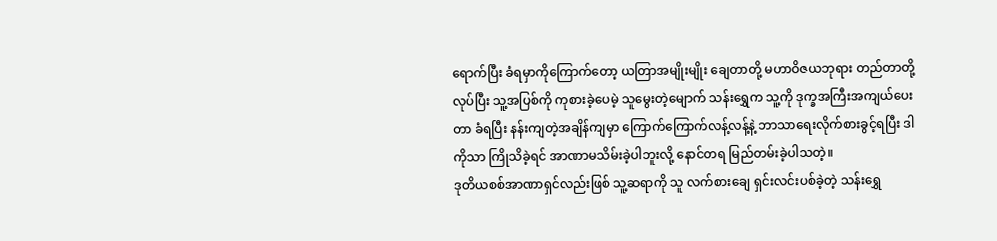ရောက်ပြီး ခံရမှာကိုကြောက်တော့ ယတြာအမျိုးမျိုး ချေတာတို့ မဟာဝိဇယဘုရား တည်တာတို့ လုပ်ပြီး သူ့အပြစ်ကို ကုစားခဲ့ပေမဲ့ သူမွေးတဲ့မျောက် သန်းရွှေက သူ့ကို ဒုက္ခအကြီးအကျယ်ပေးတာ ခံရပြီး နန်းကျတဲ့အချိန်ကျမှာ ကြောက်ကြောက်လန့်လန့်နဲ့ ဘာသာရေးလိုက်စားခွင့်ရပြီး ဒါကိုသာ ကြိုသိခဲ့ရင် အာဏာမသိမ်းခဲ့ပါဘူးလို့ နောင်တရ မြည်တမ်းခဲ့ပါသတဲ့။
ဒုတိယစစ်အာဏာရှင်လည်းဖြစ် သူ့ဆရာကို သူ လက်စားချေ ရှင်းလင်းပစ်ခဲ့တဲ့ သန်းရွှေ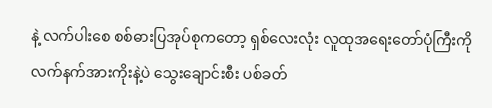နဲ့ လက်ပါးစေ စစ်ဓားပြအုပ်စုကတော့ ရှစ်လေးလုံး လူထုအရေးတော်ပုံကြီးကို လက်နက်အားကိုးနဲ့ပဲ သွေးချောင်းစီး ပစ်ခတ်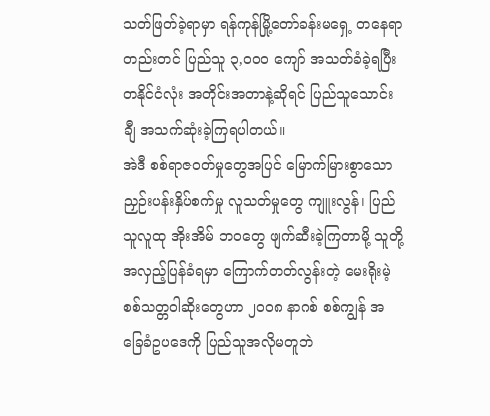သတ်ဖြတ်ခဲ့ရာမှာ ရန်ကုန်မြို့တော်ခန်းမရှေ့ တနေရာတည်းတင် ပြည်သူ ၃,၀၀၀ ကျော် အသတ်ခံခဲ့ရပြီး တနိုင်ငံလုံး အတိုင်းအတာနဲ့ဆိုရင် ပြည်သူသောင်းချီ အသက်ဆုံးခဲ့ကြရပါတယ်။
အဲဒီ စစ်ရာဇဝတ်မှုတွေအပြင် မြောက်မြားစွာသော ညှဉ်းပန်းနှိပ်စက်မှု လူသတ်မှုတွေ ကျူးလွန်၊ ပြည်သူလူထု အိုးအိမ် ဘဝတွေ ဖျက်ဆီးခဲ့ကြတာမို့ သူတို့အလှည့်ပြန်ခံရမှာ ကြောက်တတ်လွန်းတဲ့ မေးရိုးမဲ့ စစ်သတ္တဝါဆိုးတွေဟာ ၂၀၀၈ နာဂစ် စစ်ကျွန် အခြေခံဥပဒေကို ပြည်သူအလိုမတူဘဲ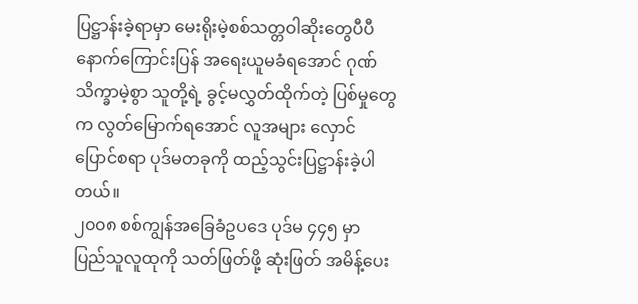ပြဋ္ဌာန်းခဲ့ရာမှာ မေးရိုးမဲ့စစ်သတ္တဝါဆိုးတွေပီပီ နောက်ကြောင်းပြန် အရေးယူမခံရအောင် ဂုဏ်သိက္ခာမဲ့စွာ သူတို့ရဲ့ ခွင့်မလွှတ်ထိုက်တဲ့ ပြစ်မှုတွေက လွတ်မြောက်ရအောင် လူအများ လှောင်ပြောင်စရာ ပုဒ်မတခုကို ထည့်သွင်းပြဋ္ဌာန်းခဲ့ပါတယ်။
၂၀၀၈ စစ်ကျွန်အခြေခံဥပဒေ ပုဒ်မ ၄၄၅ မှာ ပြည်သူလူထုကို သတ်ဖြတ်ဖို့ ဆုံးဖြတ် အမိန့်ပေး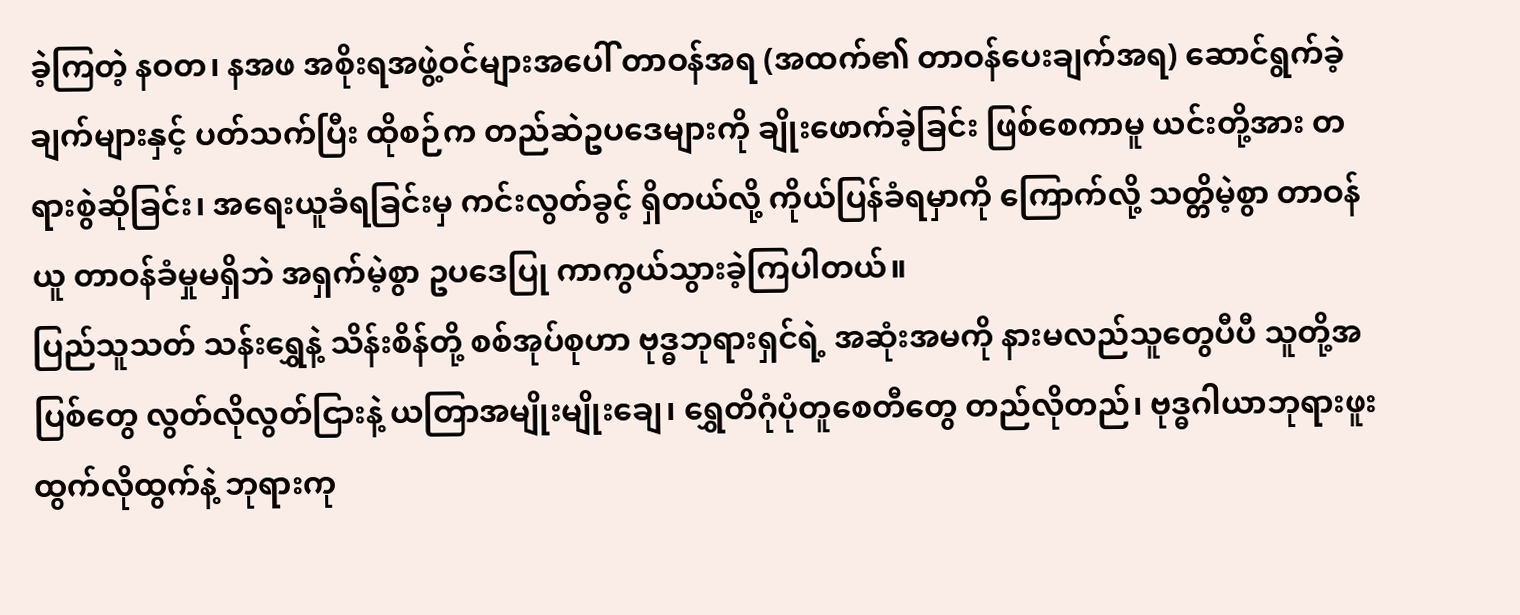ခဲ့ကြတဲ့ နဝတ၊ နအဖ အစိုးရအဖွဲ့ဝင်များအပေါ် တာဝန်အရ (အထက်၏ တာဝန်ပေးချက်အရ) ဆောင်ရွက်ခဲ့ချက်များနှင့် ပတ်သက်ပြီး ထိုစဉ်က တည်ဆဲဥပဒေများကို ချိုးဖောက်ခဲ့ခြင်း ဖြစ်စေကာမူ ယင်းတို့အား တရားစွဲဆိုခြင်း၊ အရေးယူခံရခြင်းမှ ကင်းလွတ်ခွင့် ရှိတယ်လို့ ကိုယ်ပြန်ခံရမှာကို ကြောက်လို့ သတ္တိမဲ့စွာ တာဝန်ယူ တာဝန်ခံမှုမရှိဘဲ အရှက်မဲ့စွာ ဥပဒေပြု ကာကွယ်သွားခဲ့ကြပါတယ်။
ပြည်သူသတ် သန်းရွှေနဲ့ သိန်းစိန်တို့ စစ်အုပ်စုဟာ ဗုဒ္ဓဘုရားရှင်ရဲ့ အဆုံးအမကို နားမလည်သူတွေပီပီ သူတို့အပြစ်တွေ လွတ်လိုလွတ်ငြားနဲ့ ယတြာအမျိုးမျိုးချေ၊ ရွှေတိဂုံပုံတူစေတီတွေ တည်လိုတည်၊ ဗုဒ္ဓဂါယာဘုရားဖူး ထွက်လိုထွက်နဲ့ ဘုရားကု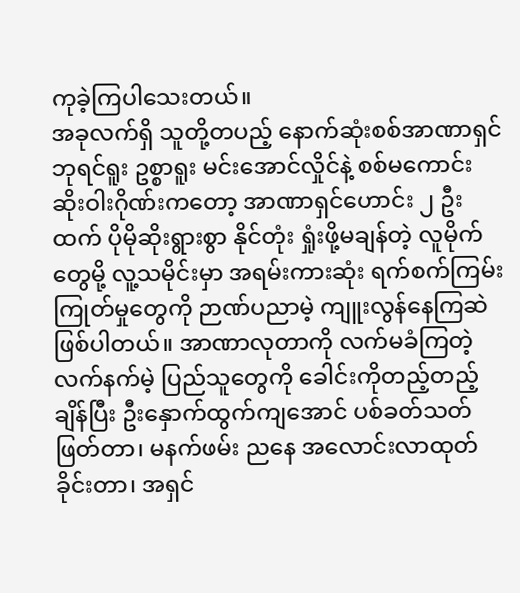ကုခဲ့ကြပါသေးတယ်။
အခုလက်ရှိ သူတို့တပည့် နောက်ဆုံးစစ်အာဏာရှင် ဘုရင်ရူး ဥစ္စာရူး မင်းအောင်လှိုင်နဲ့ စစ်မကောင်းဆိုးဝါးဂိုဏ်းကတော့ အာဏာရှင်ဟောင်း ၂ ဦးထက် ပိုမိုဆိုးရွားစွာ နိုင်တုံး ရှုံးဖို့မချန်တဲ့ လူမိုက်တွေမို့ လူ့သမိုင်းမှာ အရမ်းကားဆုံး ရက်စက်ကြမ်းကြုတ်မှုတွေကို ဉာဏ်ပညာမဲ့ ကျူးလွန်နေကြဆဲ ဖြစ်ပါတယ်။ အာဏာလုတာကို လက်မခံကြတဲ့ လက်နက်မဲ့ ပြည်သူတွေကို ခေါင်းကိုတည့်တည့်ချိန်ပြီး ဦးနှောက်ထွက်ကျအောင် ပစ်ခတ်သတ်ဖြတ်တာ၊ မနက်ဖမ်း ညနေ အလောင်းလာထုတ်ခိုင်းတာ၊ အရှင်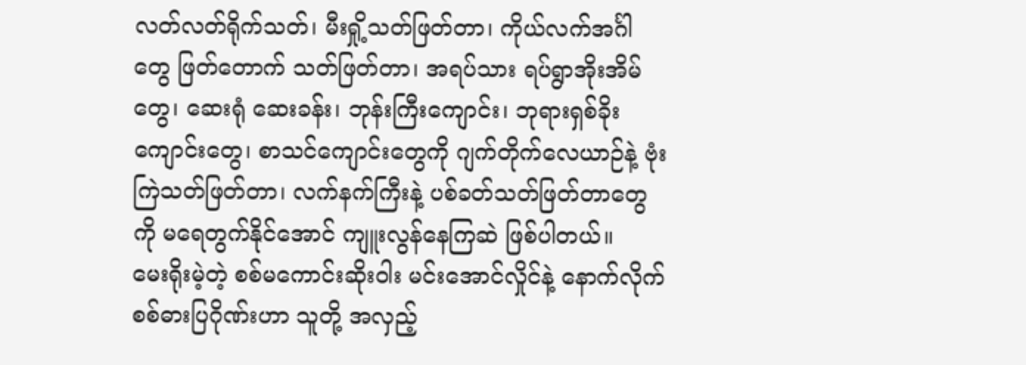လတ်လတ်ရိုက်သတ်၊ မီးရှို့သတ်ဖြတ်တာ၊ ကိုယ်လက်အင်္ဂါတွေ ဖြတ်တောက် သတ်ဖြတ်တာ၊ အရပ်သား ရပ်ရွာအိုးအိမ်တွေ၊ ဆေးရုံ ဆေးခန်း၊ ဘုန်းကြီးကျောင်း၊ ဘုရားရှစ်ခိုးကျောင်းတွေ၊ စာသင်ကျောင်းတွေကို ဂျက်တိုက်လေယာဉ်နဲ့ ဗုံးကြဲသတ်ဖြတ်တာ၊ လက်နက်ကြီးနဲ့ ပစ်ခတ်သတ်ဖြတ်တာတွေကို မရေတွက်နိုင်အောင် ကျူးလွန်နေကြဆဲ ဖြစ်ပါတယ်။
မေးရိုးမဲ့တဲ့ စစ်မကောင်းဆိုးဝါး မင်းအောင်လှိုင်နဲ့ နောက်လိုက် စစ်ဓားပြဂိုဏ်းဟာ သူတို့ အလှည့်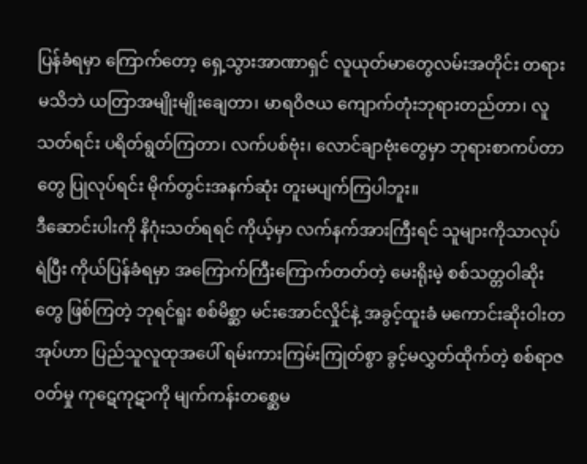ပြန်ခံရမှာ ကြောက်တော့ ရှေ့သွားအာဏာရှင် လူယုတ်မာတွေလမ်းအတိုင်း တရားမသိဘဲ ယတြာအမျိုးမျိုးချေတာ၊ မာရဝိဇယ ကျောက်တုံးဘုရားတည်တာ၊ လူသတ်ရင်း ပရိတ်ရွတ်ကြတာ၊ လက်ပစ်ဗုံး၊ လောင်ချာဗုံးတွေမှာ ဘုရားစာကပ်တာတွေ ပြုလုပ်ရင်း မိုက်တွင်းအနက်ဆုံး တူးမပျက်ကြပါဘူး။
ဒီဆောင်းပါးကို နိဂုံးသတ်ရရင် ကိုယ့်မှာ လက်နက်အားကြီးရင် သူများကိုသာလုပ်ရဲပြီး ကိုယ်ပြန်ခံရမှာ အကြောက်ကြီးကြောက်တတ်တဲ့ မေးရိုးမဲ့ စစ်သတ္တဝါဆိုးတွေ ဖြစ်ကြတဲ့ ဘုရင်ရူး စစ်မိစ္ဆာ မင်းအောင်လှိုင်နဲ့ အခွင့်ထူးခံ မကောင်းဆိုးဝါးတအုပ်ဟာ ပြည်သူလူထုအပေါ် ရမ်းကားကြမ်းကြုတ်စွာ ခွင့်မလွှတ်ထိုက်တဲ့ စစ်ရာဇဝတ်မှု ကုဋေကုဋာကို မျက်ကန်းတစ္ဆေမ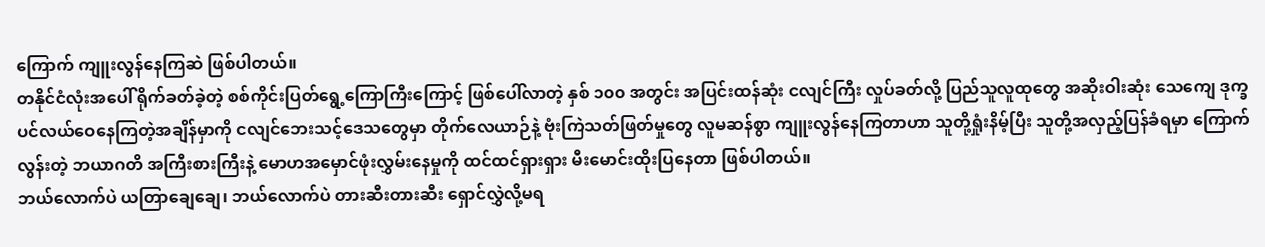ကြောက် ကျူးလွန်နေကြဆဲ ဖြစ်ပါတယ်။
တနိုင်ငံလုံးအပေါ် ရိုက်ခတ်ခဲ့တဲ့ စစ်ကိုင်းပြတ်ရွေ့ကြောကြီးကြောင့် ဖြစ်ပေါ်လာတဲ့ နှစ် ၁၀၀ အတွင်း အပြင်းထန်ဆုံး ငလျင်ကြီး လှုပ်ခတ်လို့ ပြည်သူလူထုတွေ အဆိုးဝါးဆုံး သေကျေ ဒုက္ခပင်လယ်ဝေနေကြတဲ့အချိန်မှာကို ငလျင်ဘေးသင့်ဒေသတွေမှာ တိုက်လေယာဉ်နဲ့ ဗုံးကြဲသတ်ဖြတ်မှုတွေ လူမဆန်စွာ ကျူးလွန်နေကြတာဟာ သူတို့ရှုံးနိမ့်ပြီး သူတို့အလှည့်ပြန်ခံရမှာ ကြောက်လွန်းတဲ့ ဘယာဂတိ အကြီးစားကြီးနဲ့ မောဟအမှောင်ဖုံးလွှမ်းနေမှုကို ထင်ထင်ရှားရှား မီးမောင်းထိုးပြနေတာ ဖြစ်ပါတယ်။
ဘယ်လောက်ပဲ ယတြာချေချေ၊ ဘယ်လောက်ပဲ တားဆီးတားဆီး ရှောင်လွှဲလို့မရ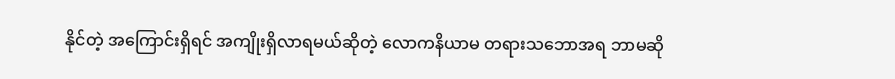နိုင်တဲ့ အကြောင်းရှိရင် အကျိုးရှိလာရမယ်ဆိုတဲ့ လောကနိယာမ တရားသဘောအရ ဘာမဆို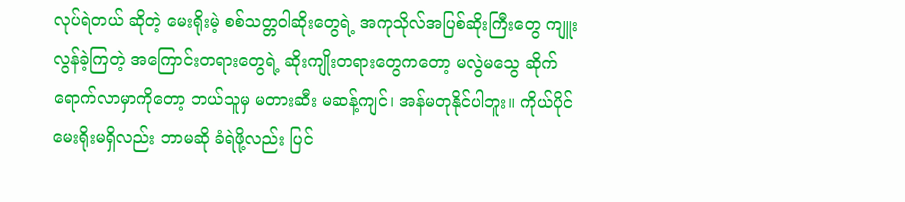လုပ်ရဲတယ် ဆိုတဲ့ မေးရိုးမဲ့ စစ်သတ္တဝါဆိုးတွေရဲ့ အကုသိုလ်အပြစ်ဆိုးကြီးတွေ ကျူးလွန်ခဲ့ကြတဲ့ အကြောင်းတရားတွေရဲ့ ဆိုးကျိုးတရားတွေကတော့ မလွဲမသွေ ဆိုက်ရောက်လာမှာကိုတော့ ဘယ်သူမှ မတားဆီး မဆန့်ကျင်၊ အန်မတုနိုင်ပါဘူး။ ကိုယ်ပိုင်မေးရိုးမရှိလည်း ဘာမဆို ခံရဲဖို့လည်း ပြင်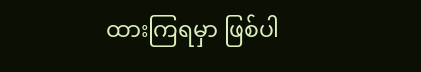ထားကြရမှာ ဖြစ်ပါ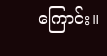ကြောင်း။